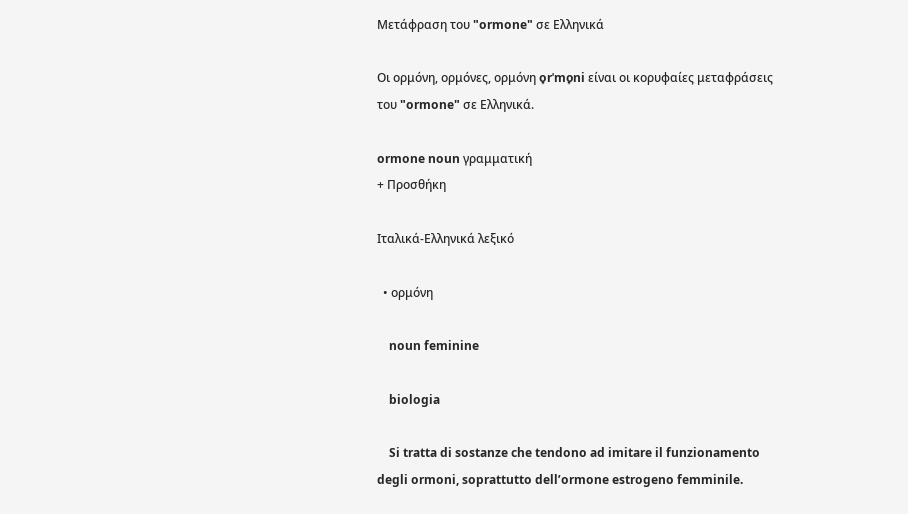Μετάφραση του "ormone" σε Ελληνικά

Οι ορμόνη, ορμόνες, ορμόνη o̞rˈmo̞ni είναι οι κορυφαίες μεταφράσεις του "ormone" σε Ελληνικά.

ormone noun γραμματική
+ Προσθήκη

Ιταλικά-Ελληνικά λεξικό

  • ορμόνη

    noun feminine

    biologia

    Si tratta di sostanze che tendono ad imitare il funzionamento degli ormoni, soprattutto dell’ormone estrogeno femminile.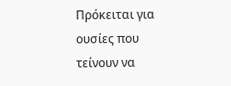Πρόκειται για ουσίες που τείνουν να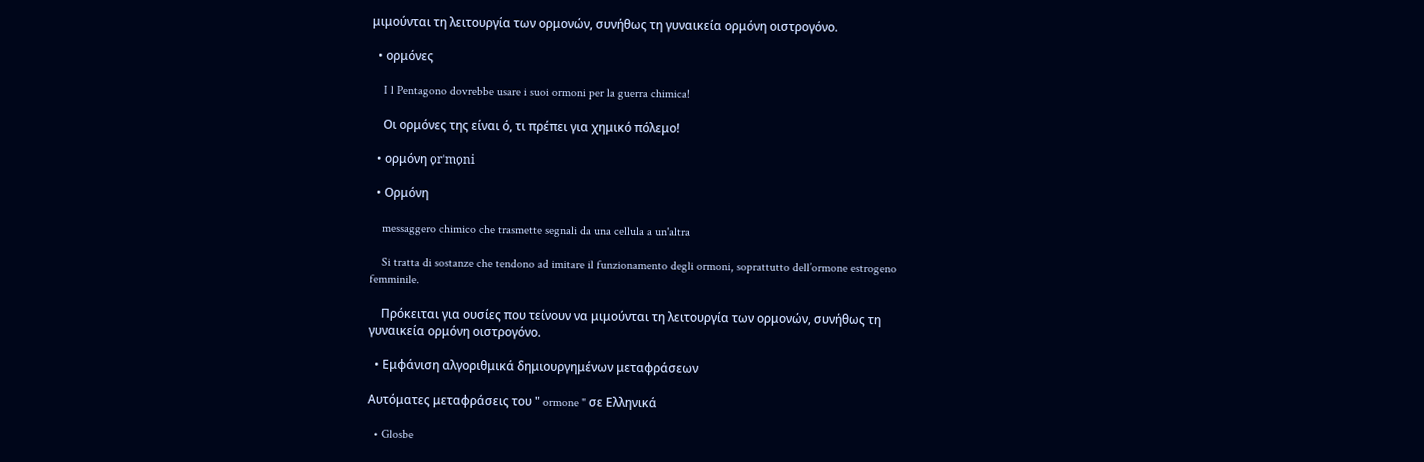μιμούνται τη λειτουργία των ορμονών, συνήθως τη γυναικεία ορμόνη οιστρογόνο.

  • ορμόνες

    I l Pentagono dovrebbe usare i suoi ormoni per la guerra chimica!

    Οι ορμόνες της είναι ό, τι πρέπει για χημικό πόλεμο!

  • ορμόνη o̞rˈmo̞ni

  • Ορμόνη

    messaggero chimico che trasmette segnali da una cellula a un'altra

    Si tratta di sostanze che tendono ad imitare il funzionamento degli ormoni, soprattutto dell’ormone estrogeno femminile.

    Πρόκειται για ουσίες που τείνουν να μιμούνται τη λειτουργία των ορμονών, συνήθως τη γυναικεία ορμόνη οιστρογόνο.

  • Εμφάνιση αλγοριθμικά δημιουργημένων μεταφράσεων

Αυτόματες μεταφράσεις του " ormone " σε Ελληνικά

  • Glosbe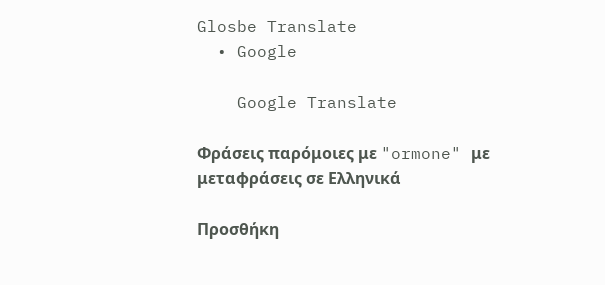Glosbe Translate
  • Google

    Google Translate

Φράσεις παρόμοιες με "ormone" με μεταφράσεις σε Ελληνικά

Προσθήκη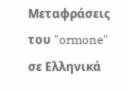Μεταφράσεις του "ormone" σε Ελληνικά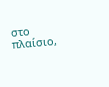στο πλαίσιο,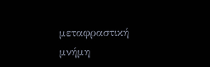μεταφραστική μνήμη